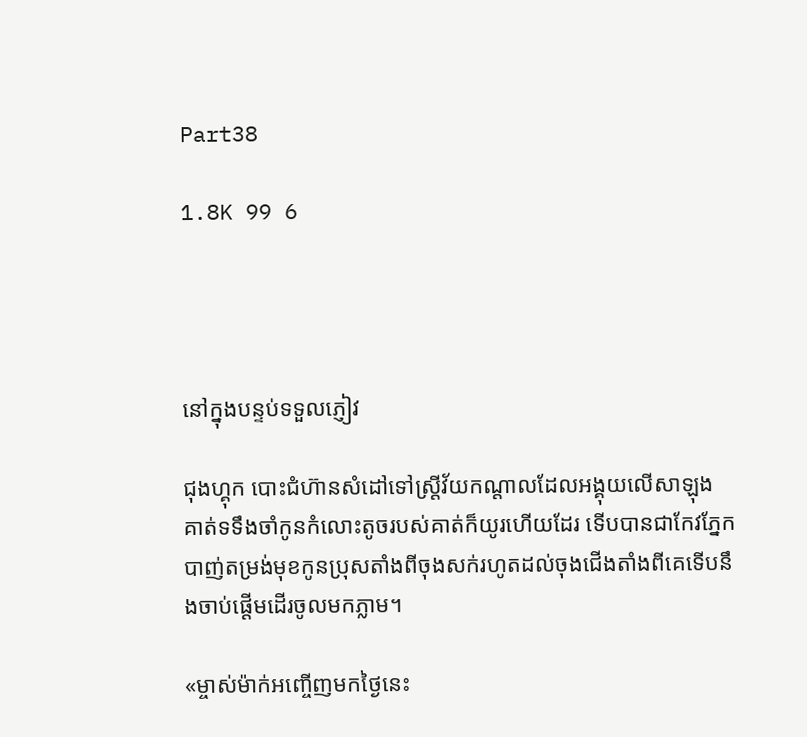Part38

1.8K 99 6




នៅក្នុងបន្ទប់ទទួលភ្ញៀវ

ជុងហ្គុក បោះជំហ៊ានសំដៅទៅស្រ្តីវ័យកណ្តាលដែលអង្គុយលើសាឡុង គាត់ទទឹងចាំកូនកំលោះតូចរបស់គាត់ក៏យូរហើយដែរ ទើបបានជាកែវភ្នែកបាញ់តម្រង់មុខកូនប្រុសតាំងពីចុងសក់រហូតដល់ចុងជើងតាំងពីគេទើបនឹងចាប់ផ្តើមដើរចូលមកភ្លាម។

«ម្ចាស់ម៉ាក់អញ្ចើញមកថ្ងៃនេះ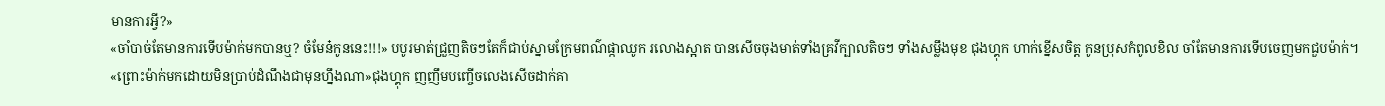មានការអ្វី?»
«ចាំបាច់តែមានការទើបម៉ាក់មកបានឬ? ចំមែន៎កូននេះ!!!» បបូរមាត់ជ្រួញតិចៗតែក៏ជាប់ស្នាមក្រែមពណ៌ផ្កាឈូក រលោងស្អាត បានសើចចុងមាត់ទាំងគ្រវីក្បាលតិចៗ ទាំងសម្លឹងមុខ ជុងហ្គុក ហាក់ខ្នើសចិត្ត កូនប្រុសកំពូលខិល ចាំតែមានការទើបចេញមកជួបម៉ាក់។
«ព្រោះម៉ាក់មកដោយមិនប្រាប់ដំណឹងជាមុនហ្នឹងណា»ជុងហ្គុក ញញឹមបញ្ចើចលេងសើចដាក់គា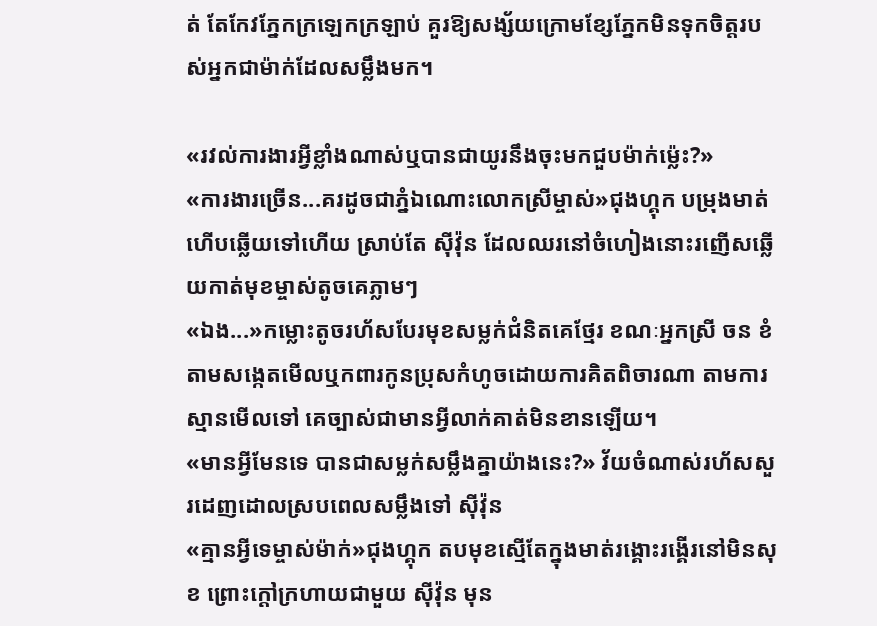ត់ តែកែវភ្នែកក្រឡេកក្រឡាប់ គួរឱ្យសង្ស័យក្រោមខ្សែភ្នែកមិនទុកចិត្តរបស់អ្នកជាម៉ាក់ដែលសម្លឹងមក។

«រវល់ការងារអ្វីខ្លាំងណាស់ឬបានជាយូរនឹងចុះមកជួបម៉ាក់ម្ល៉េះ?»
«ការងារច្រើន...គរដូចជាភ្នំឯណោះលោកស្រីម្ចាស់»ជុងហ្គុក បម្រុងមាត់ហើបឆ្លើយទៅហើយ ស្រាប់តែ ស៊ីវ៉ុន ដែលឈរនៅចំហៀងនោះរញើសឆ្លើយកាត់មុខម្ចាស់តូចគេភ្លាមៗ
«ឯង...»កម្លោះតូចរហ័សបែរមុខសម្លក់ជំនិតគេថ្មែរ ខណៈអ្នកស្រី ចន ខំតាមសង្កេតមើលឬកពារកូនប្រុសកំហូចដោយការគិតពិចារណា តាមការស្មានមើលទៅ គេច្បាស់ជាមានអ្វីលាក់គាត់មិនខានឡើយ។
«មានអ្វីមែនទេ បានជាសម្លក់សម្លឹងគ្នាយ៉ាងនេះ?» វ័យចំណាស់រហ័សសួរដេញដោលស្របពេលសម្លឹងទៅ ស៊ីវ៉ុន
«គ្មានអ្វីទេម្ចាស់ម៉ាក់»ជុងហ្គុក តបមុខស្មើតែក្នុងមាត់រង្គោះរង្គើរនៅមិនសុខ ព្រោះក្តៅក្រហាយជាមួយ ស៊ីវ៉ុន មុន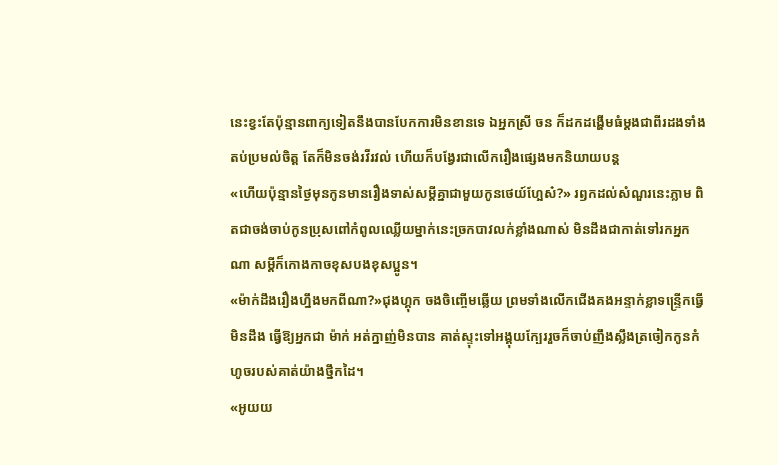នេះខ្វះតែប៉ុន្មានពាក្យទៀតនឹងបានបែកការមិនខានទេ ឯអ្នកស្រី ចន ក៏ដកដង្ហើមធំម្តងជាពីរដងទាំងតប់ប្រមល់ចិត្ត តែក៏មិនចង់រវីរវល់ ហើយក៏បង្វែរជាលើករឿងផ្សេងមកនិយាយបន្ត
«ហើយប៉ុន្មានថ្ងៃមុនកូនមានរឿងទាស់សម្តីគ្នាជាមួយកូនថេយ៍ហ្អែស៎?» រឭកដល់សំណួរនេះភ្លាម ពិតជាចង់ចាប់កូនប្រុសពៅកំពូលឈ្លើយម្នាក់នេះច្រកបាវលក់ខ្លាំងណាស់ មិនដឹងជាកាត់ទៅរកអ្នកណា សម្តីក៏កោងកាចខុសបងខុសប្អូន។
«ម៉ាក់ដឹងរឿងហ្នឹងមកពីណា?»ជុងហ្គុក ចងចិញ្ចើមឆ្លើយ ព្រមទាំងលើកជើងគងអន្ទាក់ខ្លាទន្រ្ទើកធ្វើមិនដឹង ធ្វើឱ្យអ្នកជា ម៉ាក់ អត់ក្នាញ់មិនបាន គាត់ស្ទុះទៅអង្គុយក្បែររួចក៏ចាប់ញឹងស្លឹងត្រចៀកកូនកំហូចរបស់គាត់យ៉ាងថ្នឹកដៃ។
«អូយយ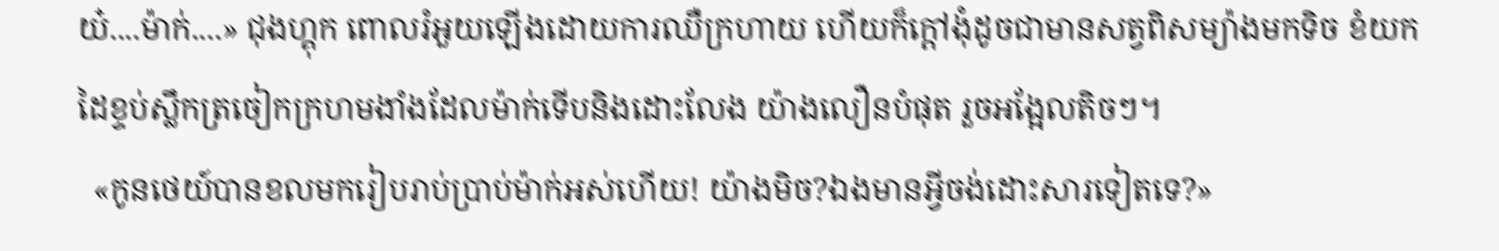យ៎....ម៉ាក់....» ជុងហ្គុក ពោលរំអួយឡើងដោយការឈឺក្រហាយ ហើយក៏ក្តៅងុំដូចជាមានសត្វពិសម្យ៉ាងមកទិច ខំយកដៃខ្ទប់ស្លឹកត្រចៀកក្រហមងាំងដែលម៉ាក់ទើបនិងដោះលែង យ៉ាងលឿនបំផុត រួចអង្អែលតិចៗ។
  «កូនថេយ៍បានខលមករៀបរាប់ប្រាប់ម៉ាក់អស់ហើយ! យ៉ាងមិច?ឯងមានអ្វីចង់ដោះសារទៀតទេ?»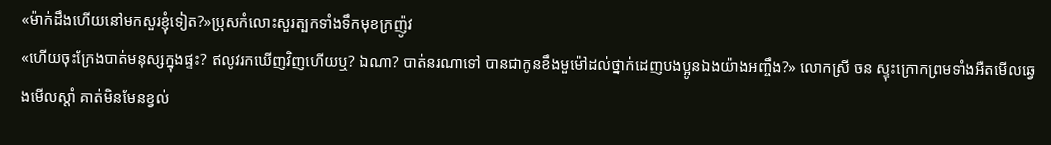«ម៉ាក់ដឹងហើយនៅមកសួរខ្ញុំទៀត?»ប្រុសកំលោះសួរត្បកទាំងទឹកមុខក្រញ៉ូវ
«ហើយចុះក្រែងបាត់មនុស្សក្នុងផ្ទះ? ឥលូវរកឃើញវិញហើយឬ? ឯណា? បាត់នរណាទៅ បានជាកូនខឹងមួម៉ៅដល់ថ្នាក់ដេញបងប្អូនឯងយ៉ាងអញ្ចឹង?» លោកស្រី ចន ស្ទុះក្រោកព្រមទាំងអឺតមើលឆ្វេងមើលស្តាំ គាត់មិនមែនខ្វល់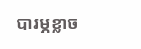បារម្ភខ្លាច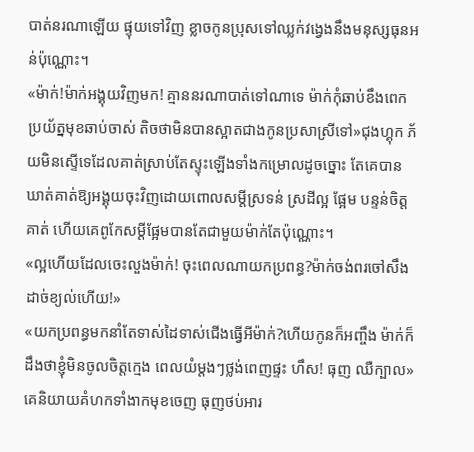បាត់នរណាឡើយ ផ្ទុយទៅវិញ ខ្លាចកូនប្រុសទៅឈ្លក់វង្វេងនឹងមនុស្សធុនអន់ប៉ុណ្ណោះ។
«ម៉ាក់!ម៉ាក់អង្គុយវិញមក! គ្មាននរណាបាត់ទៅណាទេ ម៉ាក់កុំឆាប់ខឹងពេកប្រយ័ត្នមុខឆាប់ចាស់ តិចថាមិនបានស្អាតជាងកូនប្រសាស្រីទៅ»ជុងហ្គុក ភ័យមិនស្ទើទេដែលគាត់ស្រាប់តែស្ទុះឡើងទាំងកម្រោលដូចច្នោះ តែគេបានឃាត់គាត់ឱ្យអង្គុយចុះវិញដោយពោលសម្តីស្រទន់ ស្រដីល្អ ផ្អែម បន្ទន់ចិត្តគាត់ ហើយគេពូកែសម្តីផ្អែមបានតែជាមួយម៉ាក់តែប៉ុណ្ណោះ។
«ល្អហើយដែលចេះលួងម៉ាក់! ចុះពេលណាយកប្រពន្ធ?ម៉ាក់ចង់ពរចៅសឹងដាច់ខ្យល់ហើយ!»
«យកប្រពន្ធមកនាំតែទាស់ដៃទាស់ជើងធ្វើអីម៉ាក់?ហើយកូនក៏អញ្ចឹង ម៉ាក់ក៏ដឹងថាខ្ញុំមិនចូលចិត្តក្មេង ពេលយំម្តងៗថ្លង់ពេញផ្ទះ ហឹស! ធុញ ឈឺក្បាល»គេនិយាយគំហកទាំងាកមុខចេញ ធុញថប់អារ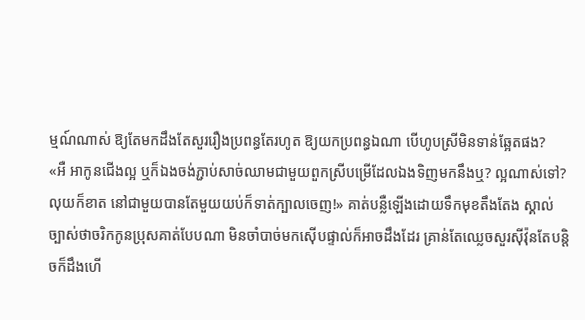ម្មណ៍ណាស់ ឱ្យតែមកដឹងតែសួររឿងប្រពន្ធតែរហូត ឱ្យយកប្រពន្ធឯណា បើហូបស្រីមិនទាន់ឆ្អែតផង?
«អឺ អាកូនជើងល្អ ឬក៏ឯងចង់ភ្ជាប់សាច់ឈាមជាមួយពួកស្រីបម្រើដែលឯងទិញមកនឹងឬ? ល្អណាស់ទៅ?លុយក៏ខាត នៅជាមួយបានតែមួយយប់ក៏ទាត់ក្បាលចេញ!» គាត់បន្លឺឡើងដោយទឹកមុខតឹងតែង ស្គាល់ច្បាស់ថាចរិកកូនប្រុសគាត់បែបណា មិនចាំបាច់មកស៊ើបផ្ទាល់ក៏អាចដឹងដែរ គ្រាន់តែឈ្លេចសួរស៊ីវ៉ុនតែបន្តិចក៏ដឹងហើ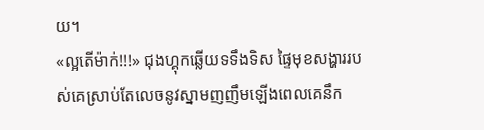យ។
«ល្អតើម៉ាក់!!!» ជុងហ្គុកឆ្លើយទទឹងទិស ផ្ទៃមុខសង្ហាររបស់គេស្រាប់តែលេចនូវស្នាមញញឹមឡើងពេលគេនឹក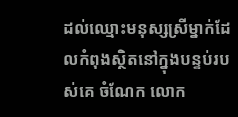ដល់ឈ្មោះមនុស្សស្រីម្នាក់ដែលកំពុងស្ថិតនៅក្នុងបន្ទប់របស់គេ ចំណែក លោក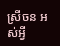ស្រីចន អស់អ្វី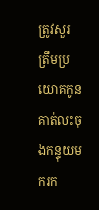ត្រូវសួរត្រឹមប្រយោគកូនគាត់លះចុងកន្ទុយមករក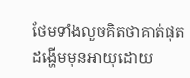ថែមទាំងលួចគិតថាគាត់ផុតដង្ហើមមុនអាយុដោយ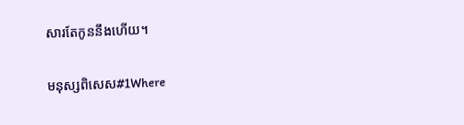សារតែកូននឹងហើយ។

មនុស្សពិសេស#1Where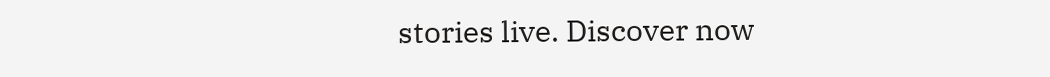stories live. Discover now